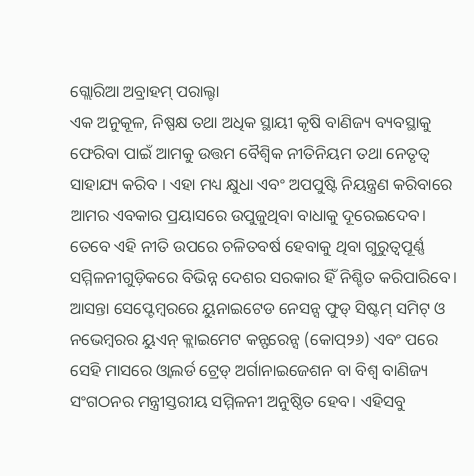ଗ୍ଲୋରିଆ ଅବ୍ରାହମ୍ ପରାଲ୍ଟା
ଏକ ଅନୁକୂଳ, ନିଷ୍ପକ୍ଷ ତଥା ଅଧିକ ସ୍ଥାୟୀ କୃଷି ବାଣିଜ୍ୟ ବ୍ୟବସ୍ଥାକୁ ଫେରିବା ପାଇଁ ଆମକୁ ଉତ୍ତମ ବୈଶ୍ୱିକ ନୀତିନିୟମ ତଥା ନେତୃତ୍ୱ ସାହାଯ୍ୟ କରିବ । ଏହା ମଧ୍ୟ କ୍ଷୁଧା ଏବଂ ଅପପୁଷ୍ଟି ନିୟନ୍ତ୍ରଣ କରିବାରେ ଆମର ଏବକାର ପ୍ରୟାସରେ ଉପୁଜୁଥିବା ବାଧାକୁ ଦୂରେଇଦେବ। ତେବେ ଏହି ନୀତି ଉପରେ ଚଳିତବର୍ଷ ହେବାକୁ ଥିବା ଗୁରୁତ୍ୱପୂର୍ଣ୍ଣ ସମ୍ମିଳନୀଗୁଡ଼ିକରେ ବିଭିନ୍ନ ଦେଶର ସରକାର ହିଁ ନିଶ୍ଚିତ କରିପାରିବେ। ଆସନ୍ତା ସେପ୍ଟେମ୍ବରରେ ୟୁନାଇଟେଡ ନେସନ୍ସ ଫୁଡ୍ ସିଷ୍ଟମ୍ ସମିଟ୍ ଓ ନଭେମ୍ବରର ୟୁଏନ୍ କ୍ଲାଇମେଟ କନ୍ଫରେନ୍ସ (କୋପ୍୨୬) ଏବଂ ପରେ ସେହି ମାସରେ ଓ୍ବାଲର୍ଡ ଟ୍ରେଡ୍ ଅର୍ଗାନାଇଜେଶନ ବା ବିଶ୍ୱ ବାଣିଜ୍ୟ ସଂଗଠନର ମନ୍ତ୍ରୀସ୍ତରୀୟ ସମ୍ମିଳନୀ ଅନୁଷ୍ଠିତ ହେବ। ଏହିସବୁ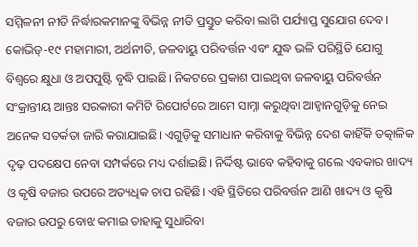ସମ୍ମିଳନୀ ନୀତି ନିର୍ଦ୍ଧାରକମାନଙ୍କୁ ବିଭିନ୍ନ ନୀତି ପ୍ରସ୍ତୁତ କରିବା ଲାଗି ପର୍ଯ୍ୟାପ୍ତ ସୁଯୋଗ ଦେବ। କୋଭିଡ୍-୧୯ ମହାମାରୀ, ଅର୍ଥନୀତି, ଜଳବାୟୁ ପରିବର୍ତ୍ତନ ଏବଂ ଯୁଦ୍ଧ ଭଳି ପରିସ୍ଥିତି ଯୋଗୁ ବିଶ୍ୱରେ କ୍ଷୁଧା ଓ ଅପପୁଷ୍ଟି ବୃଦ୍ଧି ପାଇଛି। ନିକଟରେ ପ୍ରକାଶ ପାଇଥିବା ଜଳବାୟୁ ପରିବର୍ତ୍ତନ ସଂକ୍ରାନ୍ତୀୟ ଆନ୍ତଃ ସରକାରୀ କମିଟି ରିପୋର୍ଟରେ ଆମେ ସାମ୍ନା କରୁଥିବା ଆହ୍ବାନଗୁଡ଼ିକୁ ନେଇ ଅନେକ ସତର୍କତା ଜାରି କରାଯାଇଛି। ଏଗୁଡ଼ିକୁ ସମାଧାନ କରିବାକୁ ବିଭିନ୍ନ ଦେଶ କାହିଁକି ତତ୍କାଳିକ ଦୃଢ଼ ପଦକ୍ଷେପ ନେବା ସମ୍ପର୍କରେ ମଧ୍ୟ ଦର୍ଶାଇଛି। ନିର୍ଦ୍ଦିଷ୍ଟ ଭାବେ କହିବାକୁ ଗଲେ ଏବକାର ଖାଦ୍ୟ ଓ କୃଷି ବଜାର ଉପରେ ଅତ୍ୟଧିକ ଚାପ ରହିଛି। ଏହି ସ୍ଥିତିରେ ପରିବର୍ତ୍ତନ ଆଣି ଖାଦ୍ୟ ଓ କୃଷି ବଜାର ଉପରୁ ବୋଝ କମାଇ ତାହାକୁ ସୁଧାରିବା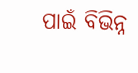ପାଇଁ ବିଭିନ୍ନ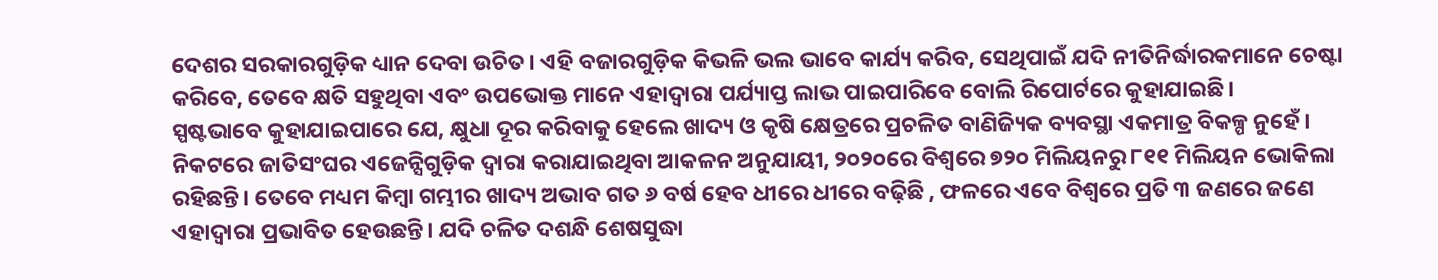ଦେଶର ସରକାରଗୁଡ଼ିକ ଧ୍ୟାନ ଦେବା ଉଚିତ। ଏହି ବଜାରଗୁଡ଼ିକ କିଭଳି ଭଲ ଭାବେ କାର୍ଯ୍ୟ କରିବ, ସେଥିପାଇଁ ଯଦି ନୀତିନିର୍ଦ୍ଧାରକମାନେ ଚେଷ୍ଟା କରିବେ, ତେବେ କ୍ଷତି ସହୁଥିବା ଏବଂ ଉପଭୋକ୍ତ ମାନେ ଏହାଦ୍ୱାରା ପର୍ଯ୍ୟାପ୍ତ ଲାଭ ପାଇପାରିବେ ବୋଲି ରିପୋର୍ଟରେ କୁହାଯାଇଛି।
ସ୍ପଷ୍ଟଭାବେ କୁହାଯାଇପାରେ ଯେ, କ୍ଷୁଧା ଦୂର କରିବାକୁ ହେଲେ ଖାଦ୍ୟ ଓ କୃଷି କ୍ଷେତ୍ରରେ ପ୍ରଚଳିତ ବାଣିଜ୍ୟିକ ବ୍ୟବସ୍ଥା ଏକମାତ୍ର ବିକଳ୍ପ ନୁହେଁ। ନିକଟରେ ଜାତିସଂଘର ଏଜେନ୍ସିଗୁଡ଼ିକ ଦ୍ୱାରା କରାଯାଇଥିବା ଆକଳନ ଅନୁଯାୟୀ, ୨୦୨୦ରେ ବିଶ୍ୱରେ ୭୨୦ ମିଲିୟନରୁ ୮୧୧ ମିଲିୟନ ଭୋକିଲା ରହିଛନ୍ତି। ତେବେ ମଧ୍ୟମ କିମ୍ବା ଗମ୍ଭୀର ଖାଦ୍ୟ ଅଭାବ ଗତ ୬ ବର୍ଷ ହେବ ଧୀରେ ଧୀରେ ବଢ଼ିଛି , ଫଳରେ ଏବେ ବିଶ୍ୱରେ ପ୍ରତି ୩ ଜଣରେ ଜଣେ ଏହାଦ୍ୱାରା ପ୍ରଭାବିତ ହେଉଛନ୍ତି। ଯଦି ଚଳିତ ଦଶନ୍ଧି ଶେଷସୁଦ୍ଧା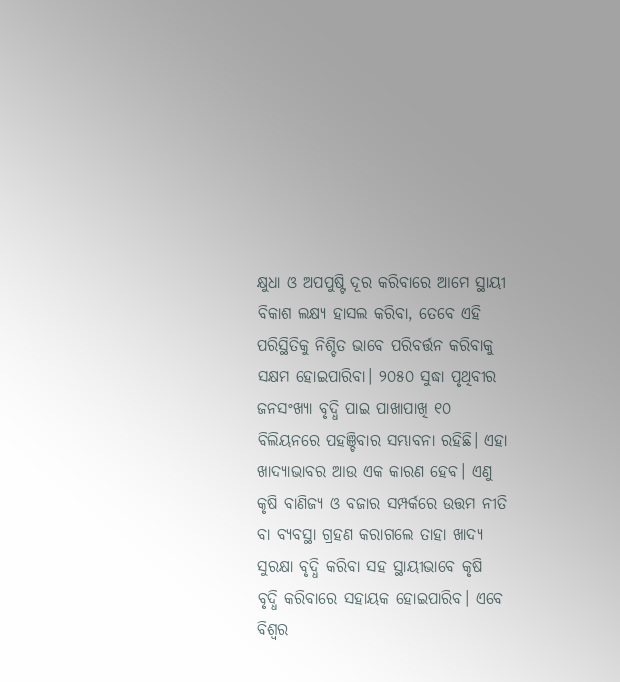କ୍ଷୁଧା ଓ ଅପପୁଷ୍ଟି ଦୂର କରିବାରେ ଆମେ ସ୍ଥାୟୀ ବିକାଶ ଲକ୍ଷ୍ୟ ହାସଲ କରିବା, ତେବେ ଏହି ପରିସ୍ଥିତିକୁ ନିଶ୍ଚିତ ଭାବେ ପରିବର୍ତ୍ତନ କରିବାକୁ ସକ୍ଷମ ହୋଇପାରିବା। ୨୦୫୦ ସୁଦ୍ଧା ପୃଥିବୀର ଜନସଂଖ୍ୟା ବୃଦ୍ଧି ପାଇ ପାଖାପାଖି ୧୦ ବିଲିୟନରେ ପହଞ୍ଚିବାର ସମ୍ଭାବନା ରହିଛି। ଏହା ଖାଦ୍ୟାଭାବର ଆଉ ଏକ କାରଣ ହେବ। ଏଣୁ କୃଷି ବାଣିଜ୍ୟ ଓ ବଜାର ସମ୍ପର୍କରେ ଉତ୍ତମ ନୀତି ବା ବ୍ୟବସ୍ଥା ଗ୍ରହଣ କରାଗଲେ ତାହା ଖାଦ୍ୟ ସୁରକ୍ଷା ବୃଦ୍ଧି କରିବା ସହ ସ୍ଥାୟୀଭାବେ କୃଷି ବୃଦ୍ଧି କରିବାରେ ସହାୟକ ହୋଇପାରିବ। ଏବେ ବିଶ୍ୱର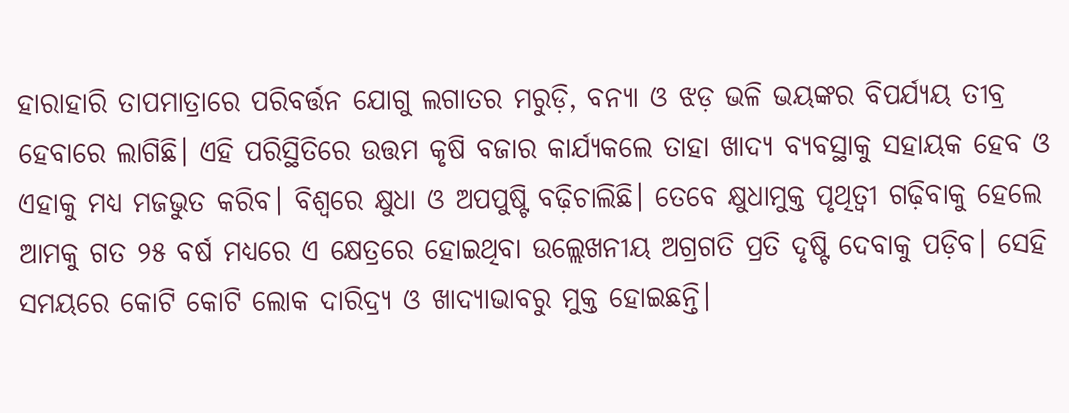ହାରାହାରି ତାପମାତ୍ରାରେ ପରିବର୍ତ୍ତନ ଯୋଗୁ ଲଗାତର ମରୁଡ଼ି, ବନ୍ୟା ଓ ଝଡ଼ ଭଳି ଭୟଙ୍କର ବିପର୍ଯ୍ୟୟ ତୀବ୍ର ହେବାରେ ଲାଗିଛି। ଏହି ପରିସ୍ଥିତିରେ ଉତ୍ତମ କୃଷି ବଜାର କାର୍ଯ୍ୟକଲେ ତାହା ଖାଦ୍ୟ ବ୍ୟବସ୍ଥାକୁ ସହାୟକ ହେବ ଓ ଏହାକୁ ମଧ୍ୟ ମଜଭୁତ କରିବ। ବିଶ୍ୱରେ କ୍ଷୁଧା ଓ ଅପପୁଷ୍ଟି ବଢ଼ିଚାଲିଛି। ତେବେ କ୍ଷୁଧାମୁକ୍ତ ପୃଥିତ୍ବୀ ଗଢ଼ିବାକୁ ହେଲେ ଆମକୁ ଗତ ୨୫ ବର୍ଷ ମଧ୍ୟରେ ଏ କ୍ଷେତ୍ରରେ ହୋଇଥିବା ଉଲ୍ଲେଖନୀୟ ଅଗ୍ରଗତି ପ୍ରତି ଦୃଷ୍ଟି ଦେବାକୁ ପଡ଼ିବ। ସେହି ସମୟରେ କୋଟି କୋଟି ଲୋକ ଦାରିଦ୍ର୍ୟ ଓ ଖାଦ୍ୟାଭାବରୁ ମୁକ୍ତ ହୋଇଛନ୍ତି।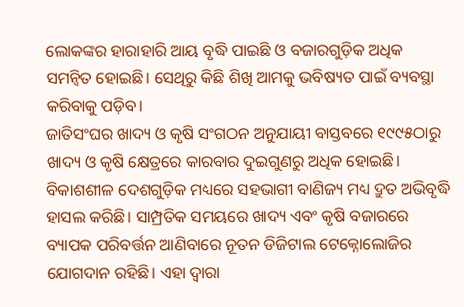ଲୋକଙ୍କର ହାରାହାରି ଆୟ ବୃଦ୍ଧି ପାଇଛି ଓ ବଜାରଗୁଡ଼ିକ ଅଧିକ ସମନ୍ବିତ ହୋଇଛି। ସେଥିରୁ କିଛି ଶିଖି ଆମକୁ ଭବିଷ୍ୟତ ପାଇଁ ବ୍ୟବସ୍ଥା କରିବାକୁ ପଡ଼ିବ।
ଜାତିସଂଘର ଖାଦ୍ୟ ଓ କୃଷି ସଂଗଠନ ଅନୁଯାୟୀ ବାସ୍ତବରେ ୧୯୯୫ଠାରୁ ଖାଦ୍ୟ ଓ କୃଷି କ୍ଷେତ୍ରରେ କାରବାର ଦୁଇଗୁଣରୁ ଅଧିକ ହୋଇଛି। ବିକାଶଶୀଳ ଦେଶଗୁଡ଼ିକ ମଧ୍ୟରେ ସହଭାଗୀ ବାଣିଜ୍ୟ ମଧ୍ୟ ଦ୍ରୁତ ଅଭିବୃଦ୍ଧି ହାସଲ କରିଛି। ସାମ୍ପ୍ରତିକ ସମୟରେ ଖାଦ୍ୟ ଏବଂ କୃଷି ବଜାରରେ ବ୍ୟାପକ ପରିବର୍ତ୍ତନ ଆଣିବାରେ ନୂତନ ଡିଜିଟାଲ ଟେକ୍ନୋଲୋଜିର ଯୋଗଦାନ ରହିଛି। ଏହା ଦ୍ୱାରା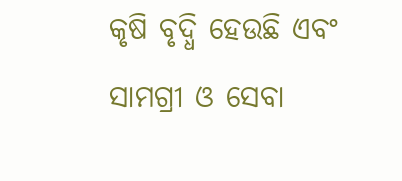କୃଷି ବୃଦ୍ଧି ହେଉଛି ଏବଂ ସାମଗ୍ରୀ ଓ ସେବା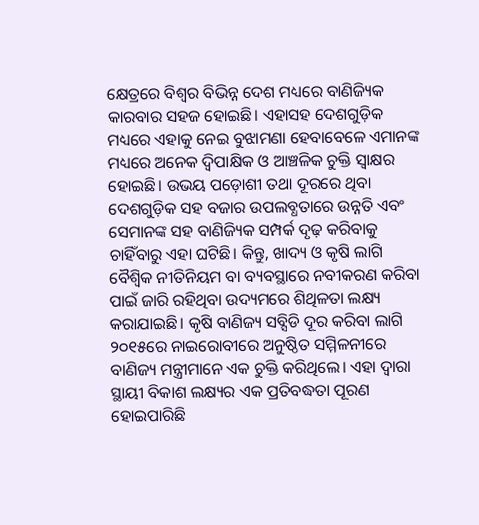କ୍ଷେତ୍ରରେ ବିଶ୍ୱର ବିଭିନ୍ନ ଦେଶ ମଧ୍ୟରେ ବାଣିଜ୍ୟିକ କାରବାର ସହଜ ହୋଇଛି। ଏହାସହ ଦେଶଗୁଡ଼ିକ ମଧ୍ୟରେ ଏହାକୁ ନେଇ ବୁଝାମଣା ହେବାବେଳେ ଏମାନଙ୍କ ମଧ୍ୟରେ ଅନେକ ଦ୍ୱିପାକ୍ଷିକ ଓ ଆଞ୍ଚଳିକ ଚୁକ୍ତି ସ୍ବାକ୍ଷର ହୋଇଛି। ଉଭୟ ପଡ଼ୋଶୀ ତଥା ଦୂରରେ ଥିବା ଦେଶଗୁଡ଼ିକ ସହ ବଜାର ଉପଲବ୍ଧତାରେ ଉନ୍ନତି ଏବଂ ସେମାନଙ୍କ ସହ ବାଣିଜ୍ୟିକ ସମ୍ପର୍କ ଦୃଢ଼ କରିବାକୁ ଚାହିଁବାରୁ ଏହା ଘଟିଛି। କିନ୍ତୁ, ଖାଦ୍ୟ ଓ କୃଷି ଲାଗି ବୈଶ୍ୱିକ ନୀତିନିୟମ ବା ବ୍ୟବସ୍ଥାରେ ନବୀକରଣ କରିବା ପାଇଁ ଜାରି ରହିଥିବା ଉଦ୍ୟମରେ ଶିଥିଳତା ଲକ୍ଷ୍ୟ କରାଯାଇଛି। କୃଷି ବାଣିଜ୍ୟ ସବ୍ସିଡି ଦୂର କରିବା ଲାଗି ୨୦୧୫ରେ ନାଇରୋବୀରେ ଅନୁଷ୍ଠିତ ସମ୍ମିଳନୀରେ ବାଣିଜ୍ୟ ମନ୍ତ୍ରୀମାନେ ଏକ ଚୁକ୍ତି କରିଥିଲେ। ଏହା ଦ୍ୱାରା ସ୍ଥାୟୀ ବିକାଶ ଲକ୍ଷ୍ୟର ଏକ ପ୍ରତିବଦ୍ଧତା ପୂରଣ ହୋଇପାରିଛି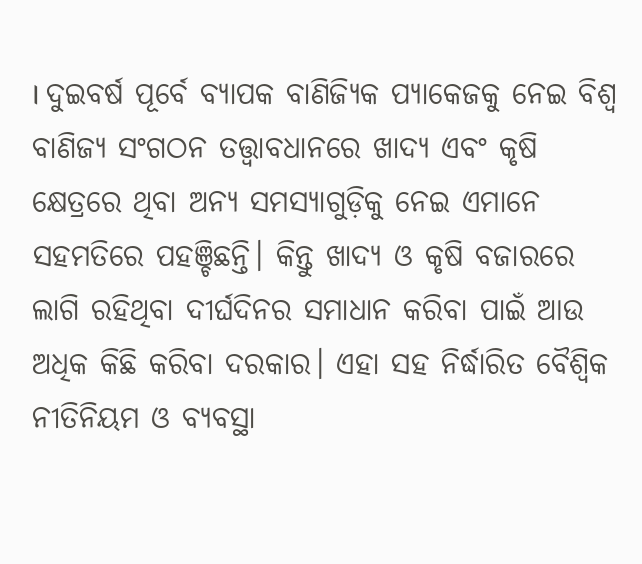। ଦୁଇବର୍ଷ ପୂର୍ବେ ବ୍ୟାପକ ବାଣିଜ୍ୟିକ ପ୍ୟାକେଜକୁ ନେଇ ବିଶ୍ୱ ବାଣିଜ୍ୟ ସଂଗଠନ ତତ୍ତ୍ୱାବଧାନରେ ଖାଦ୍ୟ ଏବଂ କୃଷି କ୍ଷେତ୍ରରେ ଥିବା ଅନ୍ୟ ସମସ୍ୟାଗୁଡ଼ିକୁ ନେଇ ଏମାନେ ସହମତିରେ ପହଞ୍ଚିଛନ୍ତି। କିନ୍ତୁ ଖାଦ୍ୟ ଓ କୃଷି ବଜାରରେ ଲାଗି ରହିଥିବା ଦୀର୍ଘଦିନର ସମାଧାନ କରିବା ପାଇଁ ଆଉ ଅଧିକ କିଛି କରିବା ଦରକାର। ଏହା ସହ ନିର୍ଦ୍ଧାରିତ ବୈଶ୍ୱିକ ନୀତିନିୟମ ଓ ବ୍ୟବସ୍ଥା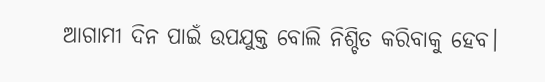ଆଗାମୀ ଦିନ ପାଇଁ ଉପଯୁକ୍ତ ବୋଲି ନିଶ୍ଚିତ କରିବାକୁ ହେବ।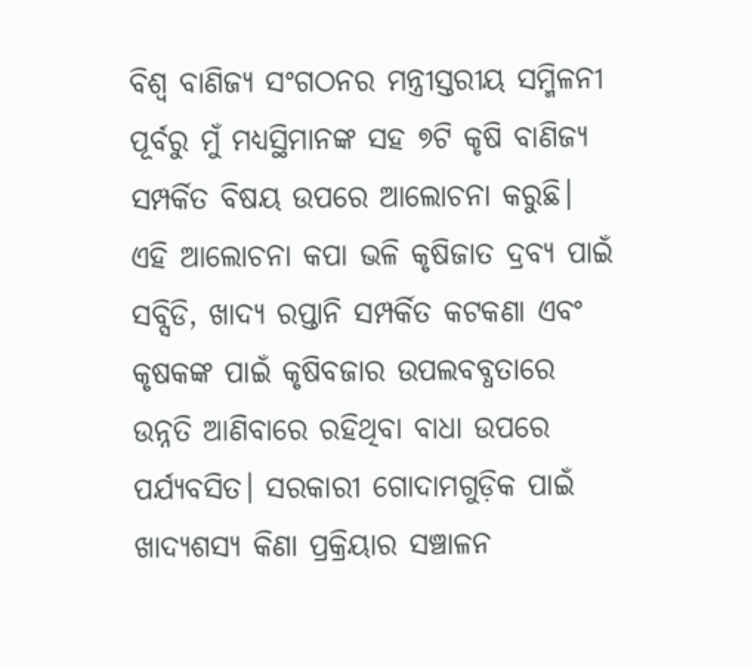ବିଶ୍ୱ ବାଣିଜ୍ୟ ସଂଗଠନର ମନ୍ତ୍ରୀସ୍ତରୀୟ ସମ୍ମିଳନୀ ପୂର୍ବରୁ ମୁଁ ମଧ୍ୟସ୍ଥିମାନଙ୍କ ସହ ୭ଟି କୃଷି ବାଣିଜ୍ୟ ସମ୍ପର୍କିତ ବିଷୟ ଉପରେ ଆଲୋଚନା କରୁଛି। ଏହି ଆଲୋଚନା କପା ଭଳି କୃଷିଜାତ ଦ୍ରବ୍ୟ ପାଇଁ ସବ୍ସିଡି, ଖାଦ୍ୟ ରପ୍ତାନି ସମ୍ପର୍କିତ କଟକଣା ଏବଂ କୃଷକଙ୍କ ପାଇଁ କୃଷିବଜାର ଉପଲବବ୍ଧତାରେ ଉନ୍ନତି ଆଣିବାରେ ରହିଥିବା ବାଧା ଉପରେ ପର୍ଯ୍ୟବସିତ। ସରକାରୀ ଗୋଦାମଗୁଡ଼ିକ ପାଇଁ ଖାଦ୍ୟଶସ୍ୟ କିଣା ପ୍ରକ୍ରିୟାର ସଞ୍ଚାଳନ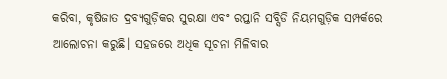କରିବା, କୃଷିଜାତ ଦ୍ରବ୍ୟଗୁଡ଼ିକର ସୁରକ୍ଷା ଏବଂ ରପ୍ତାନି ସବ୍ସିଡି ନିୟମଗୁଡ଼ିକ ସମ୍ପର୍କରେ ଆଲୋଚନା କରୁଛି। ସହଜରେ ଅଧିକ ସୂଚନା ମିଳିବାର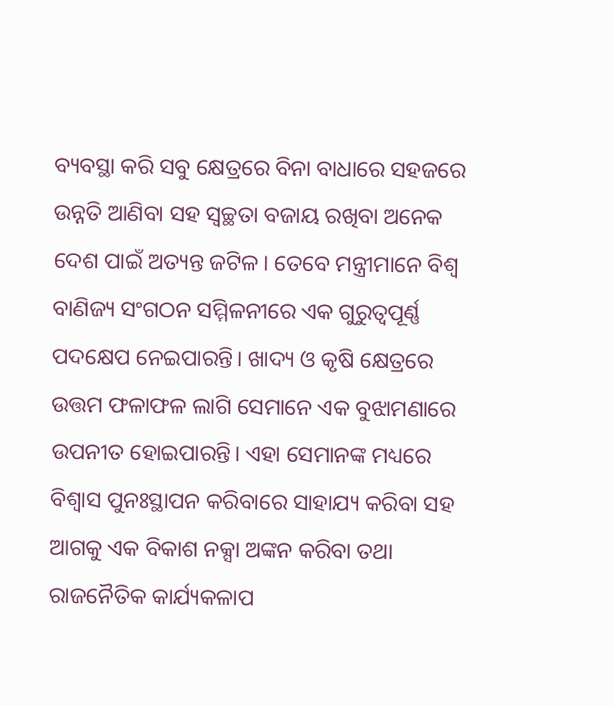ବ୍ୟବସ୍ଥା କରି ସବୁ କ୍ଷେତ୍ରରେ ବିନା ବାଧାରେ ସହଜରେ ଉନ୍ନତି ଆଣିବା ସହ ସ୍ବଚ୍ଛତା ବଜାୟ ରଖିବା ଅନେକ ଦେଶ ପାଇଁ ଅତ୍ୟନ୍ତ ଜଟିଳ। ତେବେ ମନ୍ତ୍ରୀମାନେ ବିଶ୍ୱ ବାଣିଜ୍ୟ ସଂଗଠନ ସମ୍ମିଳନୀରେ ଏକ ଗୁରୁତ୍ୱପୂର୍ଣ୍ଣ ପଦକ୍ଷେପ ନେଇପାରନ୍ତି। ଖାଦ୍ୟ ଓ କୃଷି କ୍ଷେତ୍ରରେ ଉତ୍ତମ ଫଳାଫଳ ଲାଗି ସେମାନେ ଏକ ବୁଝାମଣାରେ ଉପନୀତ ହୋଇପାରନ୍ତି। ଏହା ସେମାନଙ୍କ ମଧ୍ୟରେ ବିଶ୍ୱାସ ପୁନଃସ୍ଥାପନ କରିବାରେ ସାହାଯ୍ୟ କରିବା ସହ ଆଗକୁ ଏକ ବିକାଶ ନକ୍ସା ଅଙ୍କନ କରିବା ତଥା ରାଜନୈତିକ କାର୍ଯ୍ୟକଳାପ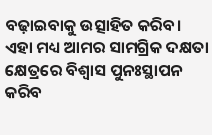ବଢ଼ାଇବାକୁ ଉତ୍ସାହିତ କରିବ। ଏହା ମଧ୍ୟ ଆମର ସାମଗ୍ରିକ ଦକ୍ଷତା କ୍ଷେତ୍ରରେ ବିଶ୍ୱାସ ପୁନଃସ୍ଥାପନ କରିବ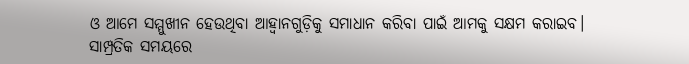ଓ ଆମେ ସମ୍ମୁଖୀନ ହେଉଥିବା ଆହ୍ବାନଗୁଡ଼ିକୁ ସମାଧାନ କରିବା ପାଇଁ ଆମକୁ ସକ୍ଷମ କରାଇବ।
ସାମ୍ପ୍ରତିକ ସମୟରେ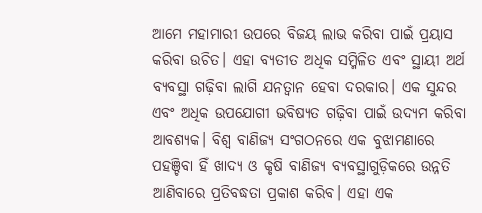ଆମେ ମହାମାରୀ ଉପରେ ବିଜୟ ଲାଭ କରିବା ପାଇଁ ପ୍ରୟାସ କରିବା ଉଚିତ। ଏହା ବ୍ୟତୀତ ଅଧିକ ସମ୍ମିଳିତ ଏବଂ ସ୍ଥାୟୀ ଅର୍ଥ ବ୍ୟବସ୍ଥା ଗଢ଼ିବା ଲାଗି ଯନତ୍ବାନ ହେବା ଦରକାର। ଏକ ସୁନ୍ଦର ଏବଂ ଅଧିକ ଉପଯୋଗୀ ଭବିଷ୍ୟତ ଗଢ଼ିବା ପାଇଁ ଉଦ୍ୟମ କରିବା ଆବଶ୍ୟକ। ବିଶ୍ୱ ବାଣିଜ୍ୟ ସଂଗଠନରେ ଏକ ବୁଝାମଣାରେ ପହଞ୍ଚିବା ହିଁ ଖାଦ୍ୟ ଓ କୃଷି ବାଣିଜ୍ୟ ବ୍ୟବସ୍ଥାଗୁଡ଼ିକରେ ଉନ୍ନତି ଆଣିବାରେ ପ୍ରତିବଦ୍ଧତା ପ୍ରକାଶ କରିବ। ଏହା ଏକ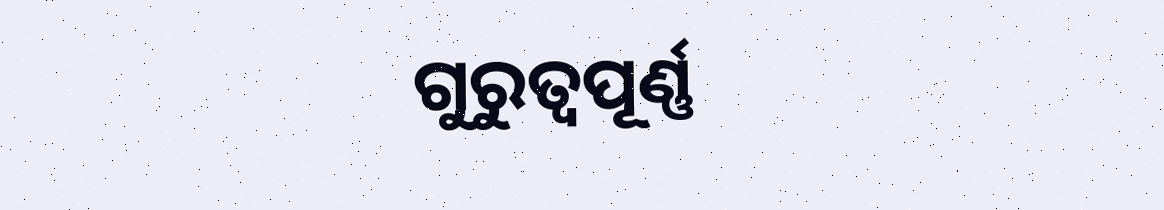ଗୁରୁତ୍ୱପୂର୍ଣ୍ଣ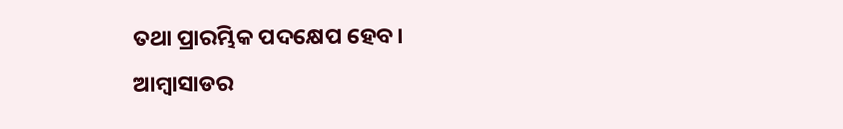ତଥା ପ୍ରାରମ୍ଭିକ ପଦକ୍ଷେପ ହେବ।
ଆମ୍ବାସାଡର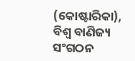(କୋଷ୍ଟାରିକା), ବିଶ୍ୱ ବାଣିଜ୍ୟ ସଂଗଠନ